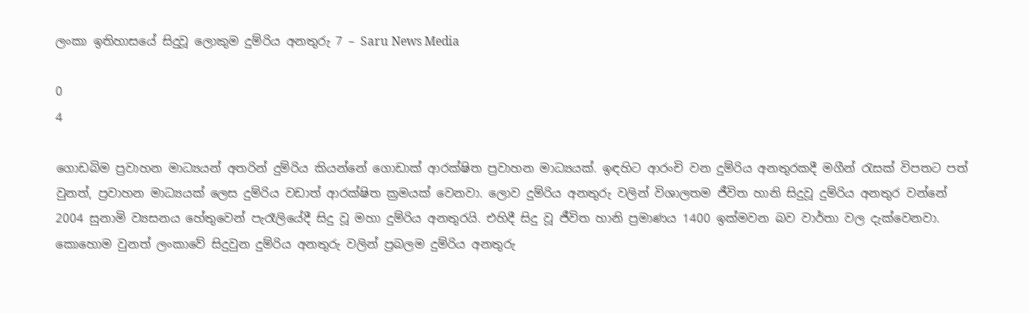ලංකා ඉතිහාසයේ සිදුවූ ලොකුම දුම්රිය අනතුරු 7 – Saru News Media

0
4

ගොඩබිම ප්‍රවාහන මාධ්‍යයන් අතරින් දුම්රිය කියන්නේ ගොඩාක් ආරක්ෂිත ප්‍රවාහන මාධ්‍යයක්. ඉඳහිට ආරංචි වන දුම්රිය අනතුරකදී මගීන් රැසක් විපතට පත් වුනත්, ප්‍රවාහන මාධ්‍යයක් ලෙස දුම්රිය වඩාත් ආරක්ෂිත ක්‍රමයක් වෙනවා. ලොව දුම්රිය අනතුරු වලින් විශාලතම ජීවිත හානි සිදුවූ දුම්රිය අනතුර වන්නේ 2004 සුනාමි ව්‍යසනය හේතුවෙන් පැරෑලියේදී සිදු වූ මහා දුම්රිය අනතුරයි. එහිදී සිදු වූ ජීවිත හානි ප්‍රමාණය 1400 ඉක්මවන බව වාර්තා වල දැක්වෙනවා. කොහොම වුනත් ලංකාවේ සිදුවුන දුම්රිය අනතුරු වලින් ප්‍රබලම දුම්රිය අනතුරු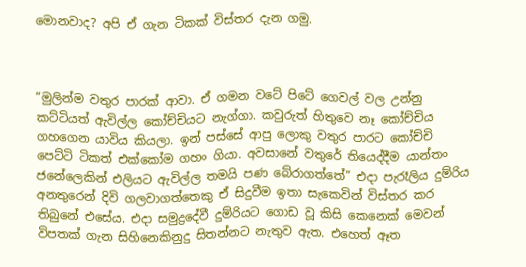මොනවාද? අපි ඒ ගැන ටිකක් විස්තර දැන ගමු.



“මුලින්ම වතුර පාරක් ආවා. ඒ ගමන වටේ පිටේ ගෙවල් වල උන්නු කට්ටියත් ඇවිල්ල කෝච්චියට නැග්ගා. කවුරුත් හිතුවෙ නෑ කෝච්චිය ගහගෙන යාවිය කියලා. ඉන් පස්සේ ආපු ලොකු වතුර පාරට කෝච්චි පෙට්ටි ටිකත් එක්කෝම ගහං ගියා. අවසානේ වතුරේ තියෙද්දීම යාන්තං ජනේලෙකින් එලියට ඇවිල්ල තමයි පණ බේරාගත්තේ” එදා පැරෑලිය දුම්රිය අනතුරෙන් දිවි ගලවාගත්තෙකු ඒ සිදුවීම ඉතා සැකෙවින් විස්තර කර තිබුනේ එසේය. එදා සමුද්‍රදේවී දුම්රියට ගොඩ වූ කිසි කෙනෙක් මෙවන් විපතක් ගැන සිහිනෙකිනුදු සිතන්නට නැතුව ඇත. එහෙත් ඈත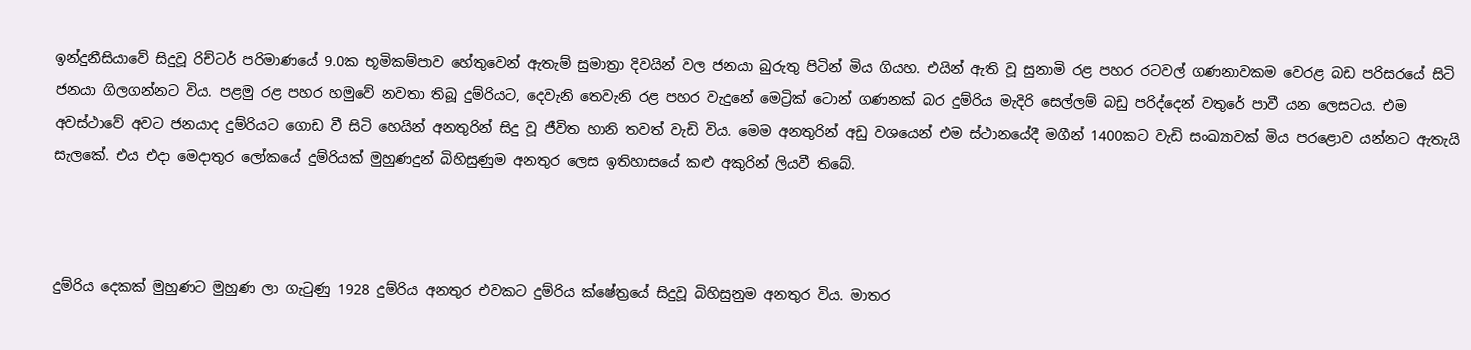ඉන්දුනීසියාවේ සිදුවූ රිච්ටර් පරිමාණයේ 9.0ක භූමිකම්පාව හේතුවෙන් ඇතැම් සුමාත්‍රා දිවයින් වල ජනයා බුරුතු පිටින් මිය ගියහ. එයින් ඇති වූ සුනාමි රළ පහර රටවල් ගණනාවකම වෙරළ බඩ පරිසරයේ සිටි ජනයා ගිලගන්නට විය. පළමු රළ පහර හමුවේ නවතා තිබූ දුම්රියට, දෙවැනි තෙවැනි රළ පහර වැදුනේ මෙට්‍රික් ටොන් ගණනක් බර දුම්රිය මැදිරි සෙල්ලම් බඩු පරිද්දෙන් වතුරේ පාවී යන ලෙසටය. එම අවස්ථාවේ අවට ජනයාද දුම්රියට ගොඩ වී සිටි හෙයින් අනතුරින් සිදු වූ ජීවිත හානි තවත් වැඩි විය. මෙම අනතුරින් අඩු වශයෙන් එම ස්ථානයේදී මගීන් 1400කට වැඩි සංඛ්‍යාවක් මිය පරළොව යන්නට ඇතැයි සැලකේ. එය එදා මෙදාතුර ලෝකයේ දුම්රියක් මුහුණදුන් බිහිසුණුම අනතුර ලෙස ඉතිහාසයේ කළු අකුරින් ලියවී තිබේ.



දුම්රිය දෙකක් මුහුණට මුහුණ ලා ගැටුණු 1928 දුම්රිය අනතුර එවකට දුම්රිය ක්ෂේත්‍රයේ සිදුවූ බිහිසුනුම අනතුර විය. මාතර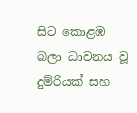සිට කොළඹ බලා ධාවනය වූ දුම්රියක් සහ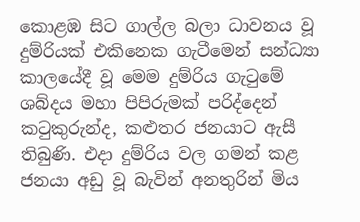කොළඹ සිට ගාල්ල බලා ධාවනය වූ දුම්රියක් එකිනෙක ගැටීමෙන් සන්ධ්‍යා කාලයේදී වූ මෙම දුම්රිය ගැටුමේ ශබ්දය මහා පිපිරුමක් පරිද්දෙන් කටුකුරුන්ද, කළුතර ජනයාට ඇසී තිබුණි. එදා දුම්රිය වල ගමන් කළ ජනයා අඩු වූ බැවින් අනතුරින් මිය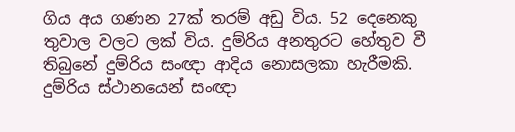ගිය අය ගණන 27ක් තරම් අඩු විය. 52 දෙනෙකු තුවාල වලට ලක් විය. දුම්රිය අනතුරට හේතුව වී තිබුනේ දුම්රිය සංඥා ආදිය නොසලකා හැරීමකි. දුම්රිය ස්ථානයෙන් සංඥා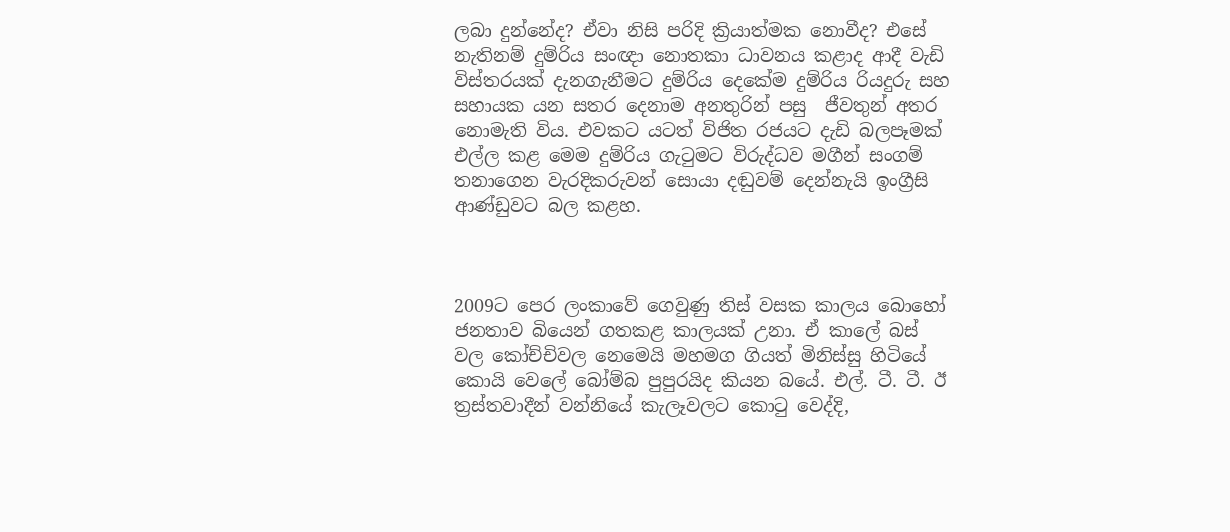ලබා දුන්නේද? ඒවා නිසි පරිදි ක්‍රියාත්මක නොවීද? එසේ නැතිනම් දුම්රිය සංඥා නොතකා ධාවනය කළාද ආදී වැඩි විස්තරයක් දැනගැනීමට දුම්රිය දෙකේම දුම්රිය රියදුරු සහ සහායක යන සතර දෙනාම අනතුරින් පසු  ජීවතුන් අතර නොමැති විය. එවකට යටත් විජිත රජයට දැඩි බලපෑමක් එල්ල කළ මෙම දුම්රිය ගැටුමට විරුද්ධව මගීන් සංගම් තනාගෙන වැරදිකරුවන් සොයා දඬුවම් දෙන්නැයි ඉංග්‍රීසි ආණ්ඩුවට බල කළහ.



2009ට පෙර ලංකාවේ ගෙවුණු තිස් වසක කාලය බොහෝ ජනතාව බියෙන් ගතකළ කාලයක් උනා. ඒ කාලේ බස් වල කෝච්චිවල නෙමෙයි මහමග ගියත් මිනිස්සු හිටියේ කොයි වෙලේ බෝම්බ පුපුරයිද කියන බයේ. එල්. ටී. ටී. ඊ ත්‍රස්තවාදීන් වන්නියේ කැලෑවලට කොටු වෙද්දි,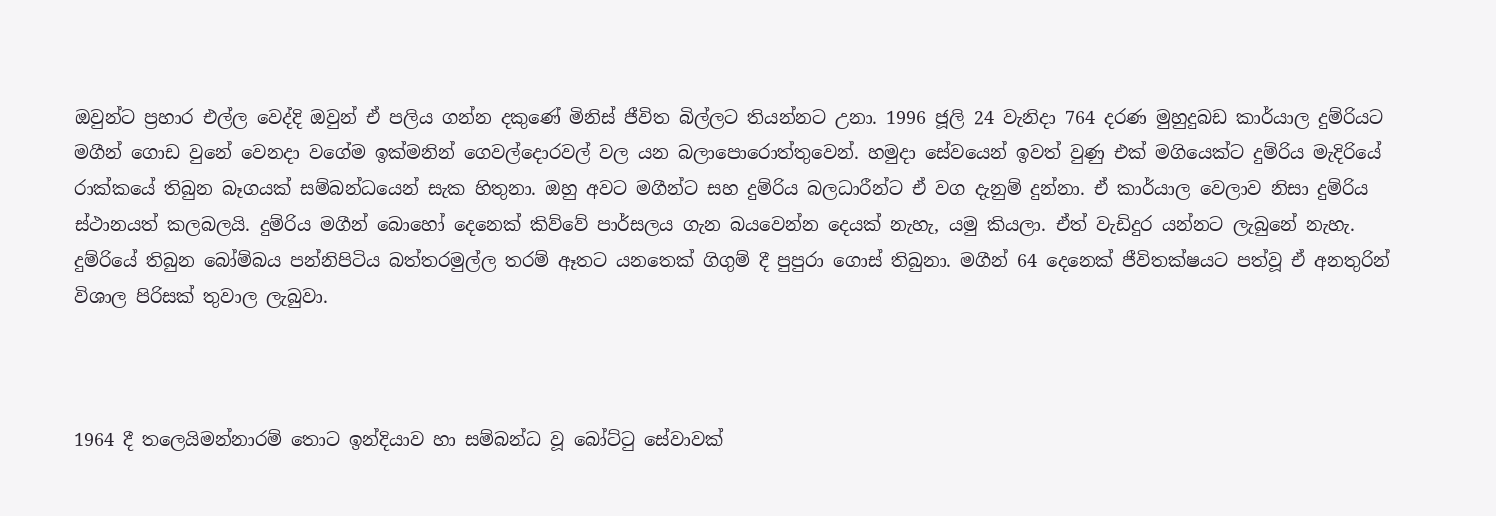ඔවුන්ට ප්‍රහාර එල්ල වෙද්දි ඔවුන් ඒ පලිය ගන්න දකුණේ මිනිස් ජීවිත බිල්ලට තියන්නට උනා. 1996 ජූලි 24 වැනිදා 764 දරණ මුහුදුබඩ කාර්යාල දුම්රියට මගීන් ගොඩ වුනේ වෙනදා වගේම ඉක්මනින් ගෙවල්දොරවල් වල යන බලාපොරොත්තුවෙන්. හමුදා සේවයෙන් ඉවත් වුණු එක් මගියෙක්ට දුම්රිය මැදිරියේ රාක්කයේ තිබුන බෑගයක් සම්බන්ධයෙන් සැක හිතුනා. ඔහු අවට මගීන්ට සහ දුම්රිය බලධාරීන්ට ඒ වග දැනුම් දුන්නා. ඒ කාර්යාල වෙලාව නිසා දුම්රිය ස්ථානයත් කලබලයි. දුම්රිය මගීන් බොහෝ දෙනෙක් කිව්වේ පාර්සලය ගැන බයවෙන්න දෙයක් නැහැ, යමු කියලා. ඒත් වැඩිදුර යන්නට ලැබුනේ නැහැ. දුම්රියේ තිබුන බෝම්බය පන්නිපිටිය බත්තරමුල්ල තරම් ඈතට යනතෙක් ගිගුම් දී පුපුරා ගොස් තිබුනා. මගීන් 64 දෙනෙක් ජීවිතක්ෂයට පත්වූ ඒ අනතුරින් විශාල පිරිසක් තුවාල ලැබුවා.



1964 දී තලෙයිමන්නාරම් තොට ඉන්දියාව හා සම්බන්ධ වූ බෝට්ටු සේවාවක්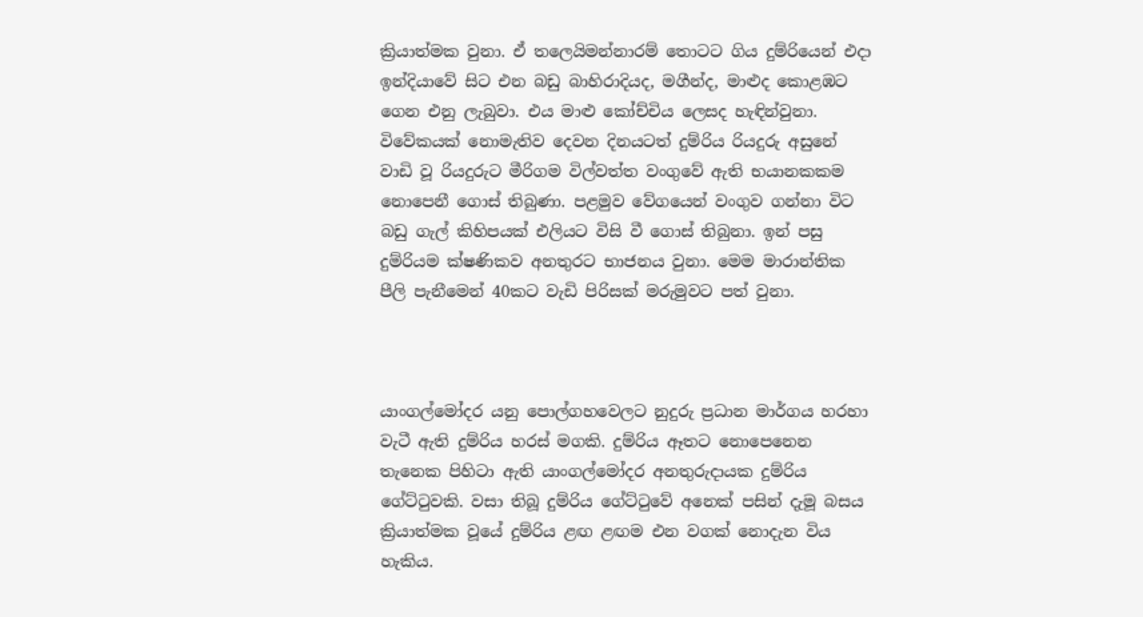ක්‍රියාත්මක වුනා. ඒ තලෙයිමන්නාරම් තොටට ගිය දුම්රියෙන් එදා ඉන්දියාවේ සිට එන බඩු බාහිරාදියද, මගීන්ද, මාළුද කොළඹට ගෙන එනු ලැබුවා. එය මාළු කෝච්චිය ලෙසද හැඳින්වුනා. විවේකයක් නොමැතිව දෙවන දිනයටත් දුම්රිය රියදුරු අසුනේ වාඩි වූ රියදුරුට මීරිගම විල්වත්ත වංගුවේ ඇති භයානකකම නොපෙනී ගොස් තිබුණා. පළමුව වේගයෙන් වංගුව ගන්නා විට බඩු ගැල් කිහිපයක් එලියට විසි වී ගොස් තිබුනා. ඉන් පසු දුම්රියම ක්ෂණිකව අනතුරට භාජනය වුනා. මෙම මාරාන්තික පීලි පැනීමෙන් 40කට වැඩි පිරිසක් මරුමුවට පත් වුනා.



යාංගල්මෝදර යනු පොල්ගහවෙලට නුදුරු ප්‍රධාන මාර්ගය හරහා වැටී ඇති දුම්රිය හරස් මගකි. දුම්රිය ඈතට නොපෙනෙන තැනෙක පිහිටා ඇති යාංගල්මෝදර අනතුරුදායක දුම්රිය ගේට්ටුවකි. වසා තිබූ දුම්රිය ගේට්ටුවේ අනෙක් පසින් දැමූ බසය ක්‍රියාත්මක වූයේ දුම්රිය ළඟ ළඟම එන වගක් නොදැන විය හැකිය.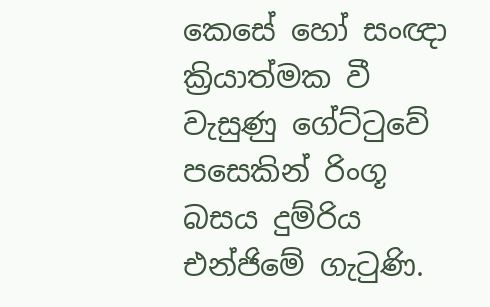කෙසේ හෝ සංඥා ක්‍රියාත්මක වී වැසුණු ගේට්ටුවේ පසෙකින් රිංගූ බසය දුම්රිය එන්ජිමේ ගැටුණි.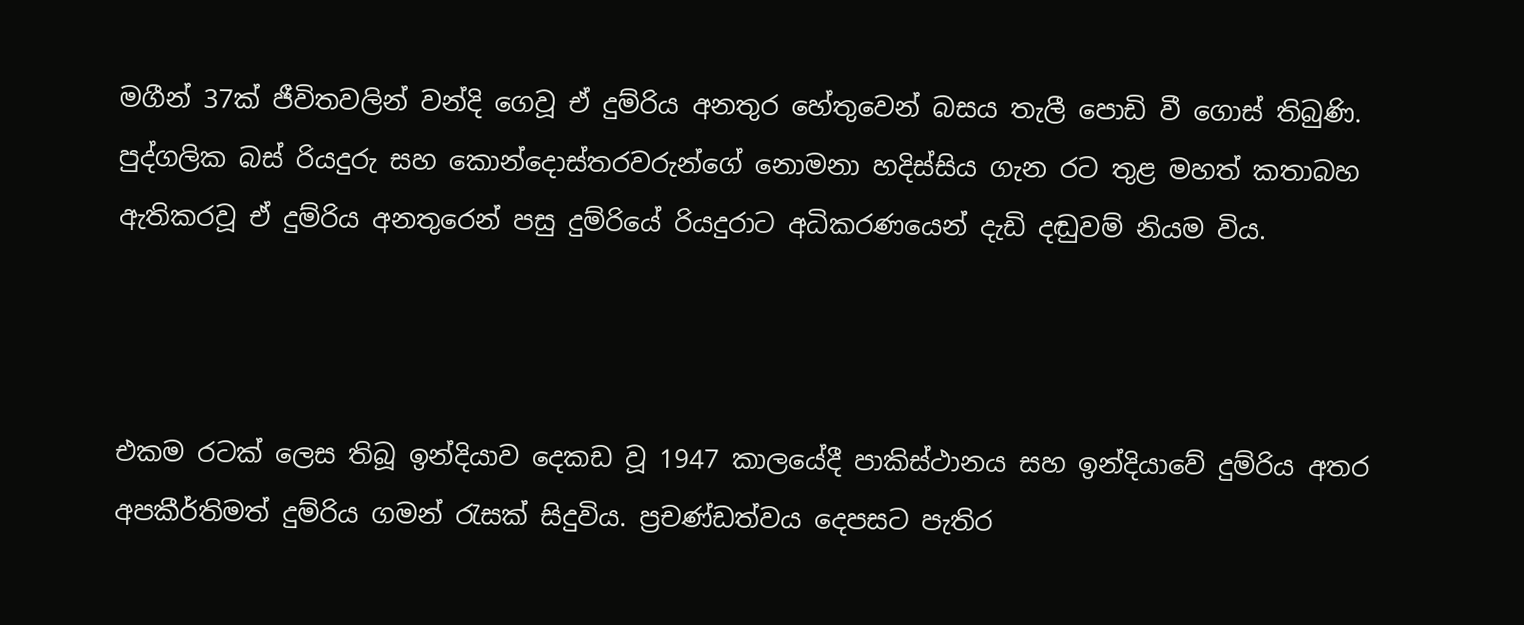මගීන් 37ක් ජීවිතවලින් වන්දි ගෙවූ ඒ දුම්රිය අනතුර හේතුවෙන් බසය තැලී පොඩි වී ගොස් තිබුණි. පුද්ගලික බස් රියදුරු සහ කොන්දොස්තරවරුන්ගේ නොමනා හදිස්සිය ගැන රට තුළ මහත් කතාබහ ඇතිකරවූ ඒ දුම්රිය අනතුරෙන් පසු දුම්රියේ රියදුරාට අධිකරණයෙන් දැඩි දඬුවම් නියම විය.



එකම රටක් ලෙස තිබූ ඉන්දියාව දෙකඩ වූ 1947 කාලයේදී පාකිස්ථානය සහ ඉන්දියාවේ දුම්රිය අතර අපකීර්තිමත් දුම්රිය ගමන් රැසක් සිදුවිය. ප්‍රචණ්ඩත්වය දෙපසට පැතිර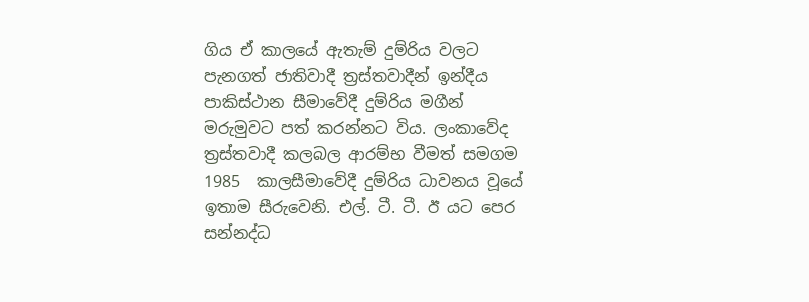ගිය ඒ කාලයේ ඇතැම් දුම්රිය වලට පැනගත් ජාතිවාදී ත්‍රස්තවාදීන් ඉන්දීය පාකිස්ථාන සීමාවේදී දුම්රිය මගීන් මරුමුවට පත් කරන්නට විය. ලංකාවේද ත්‍රස්තවාදී කලබල ආරම්භ වීමත් සමගම 1985  කාලසීමාවේදී දුම්රිය ධාවනය වූයේ ඉතාම සීරුවෙනි. එල්. ටී. ටී. ඊ යට පෙර සන්නද්ධ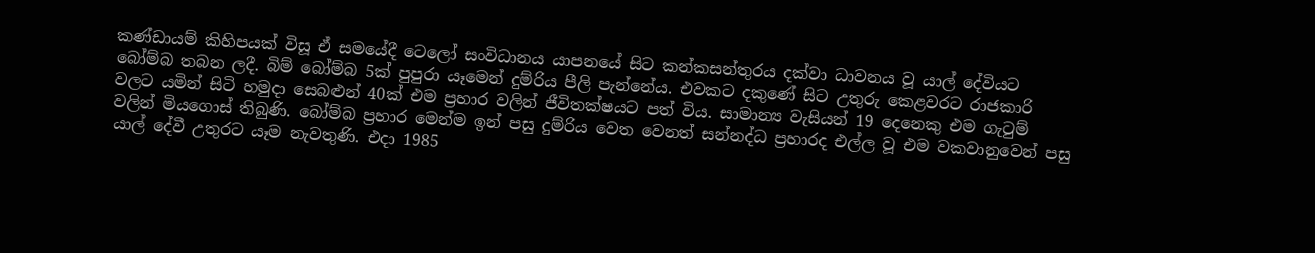කණ්ඩායම් කිහිපයක් විසූ ඒ සමයේදී ටෙලෝ සංවිධානය යාපනයේ සිට කන්කසන්තුරය දක්වා ධාවනය වූ යාල් දේවියට බෝම්බ තබන ලදී. බිම් බෝම්බ 5ක් පුපුරා යෑමෙන් දුම්රිය පීලි පැන්නේය. එවකට දකුණේ සිට උතුරු කෙළවරට රාජකාරි වලට යමින් සිටි හමුදා සෙබළුන් 40ක් එම ප්‍රහාර වලින් ජීවිතක්ෂයට පත් විය. සාමාන්‍ය වැසියන් 19 දෙනෙකු එම ගැටුම් වලින් මියගොස් තිබුණි. බෝම්බ ප්‍රහාර මෙන්ම ඉන් පසු දුම්රිය වෙත වෙනත් සන්නද්ධ ප්‍රහාරද එල්ල වූ එම වකවානුවෙන් පසු යාල් දේවී උතුරට යෑම නැවතුණි. එදා 1985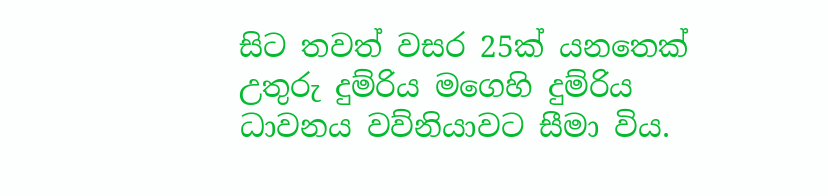සිට තවත් වසර 25ක් යනතෙක් උතුරු දුම්රිය මගෙහි දුම්රිය ධාවනය වව්නියාවට සීමා විය.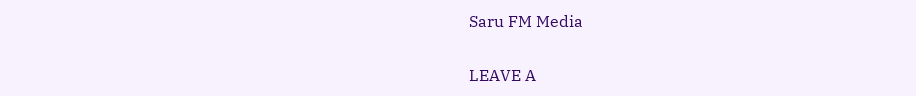Saru FM Media

LEAVE A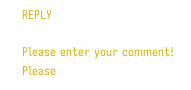REPLY

Please enter your comment!
Please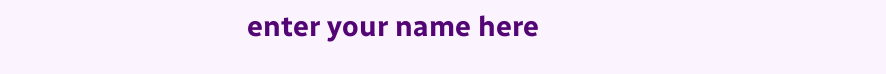enter your name here